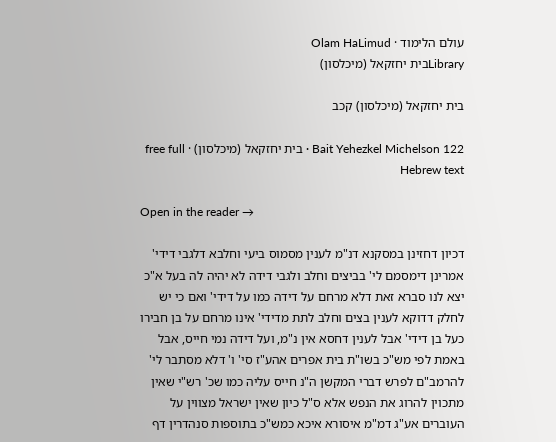עולם הלימוד · Olam HaLimud
Libraryבית יחזקאל (מיכלסון)

בית יחזקאל (מיכלסון) קכב

Bait Yehezkel Michelson 122 · בית יחזקאל (מיכלסון) · free full Hebrew text

Open in the reader →

דכיון דחזינן במסקנא דנ"מ לענין מסמוס ביעי וחלבא דלגבי דידי' אמרינן דימסמם לי' בביצים וחלב ולגבי דידה לא יהיה לה בעל א"כ יצא לנו סברא זאת דלא מרחם על דידה כמו על דידי' ואם כי יש לחלק דדוקא לענין בצים וחלב לתת מדידי' אינו מרחם על בן חבירו כעל בן דידי' אבל לענין דחסא אין נ"מ, ועל דידה נמי חייס, אבל באמת לפי מש"כ בשו"ת בית אפרים אהע"ז סי' ו' דלא מסתבר לי' להרמב"ם לפרש דברי המקשן ה"נ חייס עליה כמו שכ' רש"י שאין מתכוין להרוג את הנפש אלא ס"ל כיון שאין ישראל מצווין על העוברים אע"ג דמ"מ איסורא איכא כמש"כ בתוספות סנהדרין דף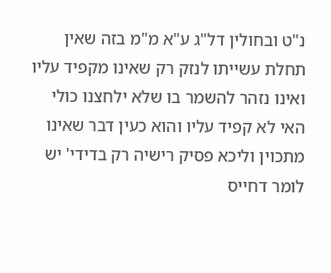נ"ט ובחולין דל"ג ע"א מ"מ בזה שאין תחלת עשייתו לנזק רק שאינו מקפיד עליו ואינו נזהר להשמר בו שלא ילחצנו כולי האי לא קפיד עליו והוא כעין דבר שאינו מתכוין וליכא פסיק רישיה רק בדידי' יש לומר דחייס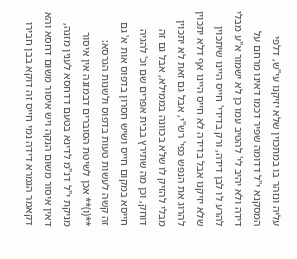עליה ונזהר בו במתכוין שלא יזיקנו עי"ש, דלפי המסקנא י"ל דדומה שפיר דכמו דאינו מרחם על דידה ולא יהיב לי' להטיב עמו כן לא ישמור א"ע מבלי להרע לו לבן דידה, ורק בדידי' חייס היינו שיתכוין שלא יזיקנו אבל בדידה לא חייס היינו אף דלא יתכוין להרוג את הנפש כפי' רש"י, אבל גם זאת לא יתכוין מבלי להזיק לו שלא בכוונה בממילא, אבל גם זה דוחק, וכן מה שתירץ בבית אפרים שם וכ' להגיה חייסא במקום חייס ושיש חסרון בדפוס אות א' גם זה קשה לעשות טעות בדפוס ולשנות הגרסא: **(ו)** אכן לשיטת הסוברים דבמזנה אין איסור מניקת י"ל דנ"מ לדינא בטעם דדחסא לענין מזנה, דאין איסור משום הנקה ויש איסור משום דחסא והא דקאמר הגמרא דידה נמי חייס זה דוקא בבן חבירו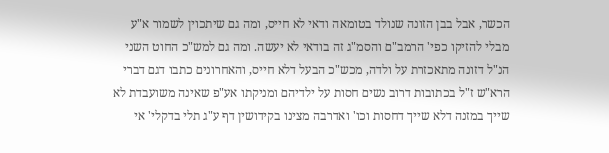הכשר, אבל בבן הזונה שנולד בטומאה ודאי לא חייס, ומה גם שיתכוין לשמור א"ע מבלי להזיקו כפי' הרמב"ם והסמ"ג זה בודאי לא יעשה. ומה גם למש"כ החוט השני הנ"ל דזונה מתאכזרת על ולדה, מכש"כ הבעל דלא חייס, והאחרונים כתבו דגם דברי הרא"ש ז"ל בכתובות דרוב נשים חסות על ילדיהם ומניקתו אע"פ שאינה משועבדת לא שייך במזנה דלא שייך דחסות וכו' ואדרבה מצינו בקידושין דף ע"ג תלי בדקלי' אי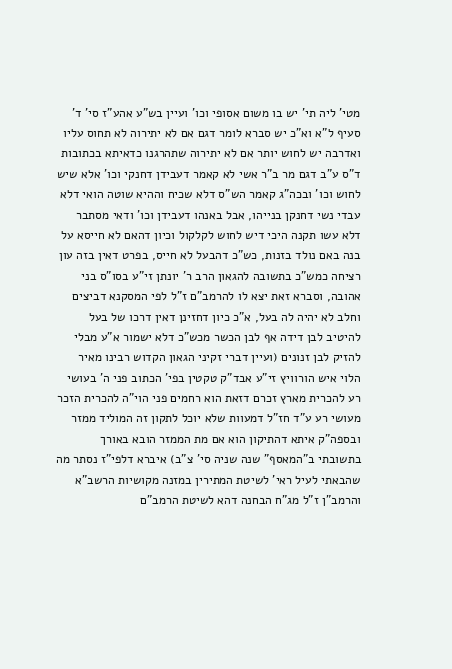מטי' ליה תי' יש בו משום אסופי וכו' ועיין בש"ע אהע"ז סי' ד' סעיף ל"א וא"כ יש סברא לומר דגם אם לא יתירוה לא תחוס עליו ואדרבה יש לחוש יותר אם לא יתירוה שתהרגנו כדאיתא בכתובות ד"ס ע"ב דגם מר ב"ר אשי לא קאמר דעבידן דחנקי וכו' אלא שיש לחוש וכו' ובכה"ג קאמר הש"ס דלא שכיח וההיא שוטה הואי דלא עבדי נשי דחנקן בנייהו, אבל באנהו דעבידן וכו' ודאי מסתבר דלא עשו תקנה היכי דיש לחוש לקלקול וכיון דהאם לא חייסא על בנה באם נולד בזנות, כש"כ דהבעל לא חייס, בפרט דאין בזה עון רציחה כמש"כ בתשובה להגאון הרב ר' יונתן זי"ע בסו"ס בני אהובה, וסברא זאת יצא לו להרמב"ם ז"ל לפי המסקנא דביצים וחלב לא יהיה לה בעל, א"כ כיון דחזינן דאין דרכו של בעל להיטיב לבן דידה אף לבן הכשר מכש"כ דלא ישמור א"ע מבלי להזיק לבן זנונים (ועיין דברי זקיני הגאון הקדוש רבינו מאיר הלוי איש הורוויץ זי"ע אבד"ק טקטין בפי' הכתוב פני ה' בעושי רע להכרית מארץ זכרם דזאת הוא רחמים פני הוי"ה להכרית הזכר מעושי רע ע"ד חז"ל דמעוות שלא יוכל לתקון זה המוליד ממזר ובספה"ק איתא דהתיקון הוא אם מת הממזר הובא באורך בתשובתי ב"המאסף" שנה שניה סי' צ"ב) איברא דלפי"ז נסתר מה שהבאתי לעיל ראי' לשיטת המתירין במזנה מקושיות הרשב"א והרמב"ן ז"ל מג"ח הבחנה דהא לשיטת הרמב"ם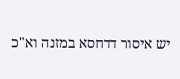יש איסור דדחסא במזנה וא"כ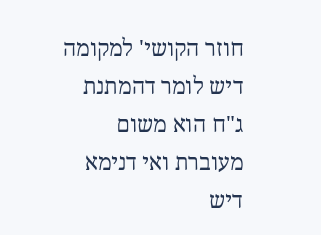חוזר הקושי' למקומה דיש לומר דהמתנת ג"ח הוא משום מעוברת ואי דנימא דיש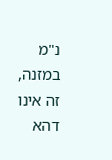נ"מ במזנה, זה אינו דהא